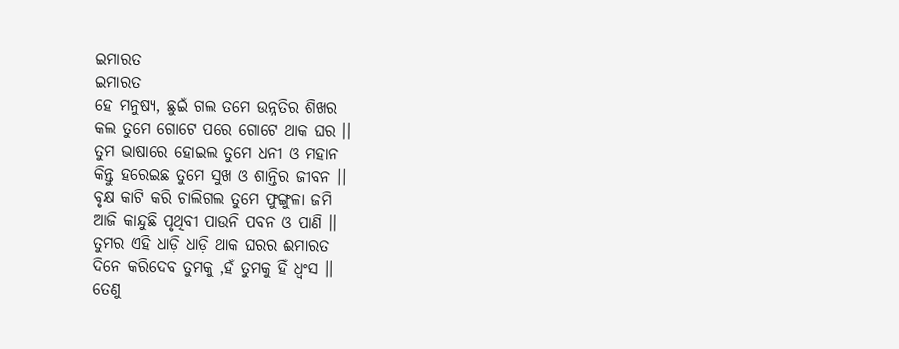ଇମାରତ
ଇମାରତ
ହେ ମନୁଷ୍ୟ, ଛୁଇଁ ଗଲ ତମେ ଉନ୍ନତିର ଶିଖର
କଲ ତୁମେ ଗୋଟେ ପରେ ଗୋଟେ ଥାକ ଘର ।।
ତୁମ ଭାଷାରେ ହୋଇଲ ତୁମେ ଧନୀ ଓ ମହାନ
କିନ୍ତୁ ହରେଇଛ ତୁମେ ସୁଖ ଓ ଶାନ୍ତିର ଜୀବନ ।।
ବୃକ୍ଷ କାଟି କରି ଚାଲିଗଲ ତୁମେ ଫୁଙ୍ଗୁଳା ଜମି
ଆଜି କାନ୍ଦୁଛି ପୃଥିବୀ ପାଉନି ପବନ ଓ ପାଣି ।।
ତୁମର ଏହି ଧାଡ଼ି ଧାଡ଼ି ଥାକ ଘରର ଈମାରତ
ଦିନେ କରିଦେବ ତୁମକୁ ,ହଁ ତୁମକୁ ହିଁ ଧ୍ଵଂସ ।।
ତେଣୁ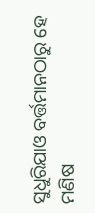ସୁଧୁରିଯାଓ ବର୍ତ୍ତମାନଠାରୁ ହେ ମଣିଷ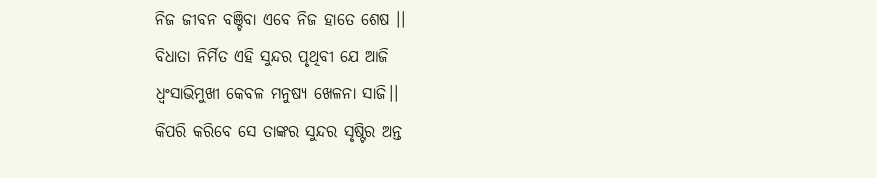ନିଜ ଜୀବନ ବଞ୍ଚିବା ଏବେ ନିଜ ହାତେ ଶେଷ ।।
ବିଧାତା ନିର୍ମିତ ଏହି ସୁନ୍ଦର ପୃଥିବୀ ଯେ ଆଜି
ଧ୍ବଂସାଭିମୁଖୀ କେବଳ ମନୁଷ୍ୟ ଖେଳନା ସାଜି।।
କିପରି କରିବେ ସେ ତାଙ୍କର ସୁନ୍ଦର ସୃଷ୍ଟିର ଅନ୍ତ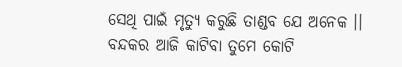ସେଥି ପାଇଁ ମୃତ୍ୟୁ କରୁଛି ତାଣ୍ଡବ ଯେ ଅନେକ ।।
ବନ୍ଦକର ଆଜି କାଟିବା ତୁମେ କୋଟି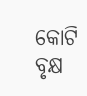କୋଟି ବୃକ୍ଷ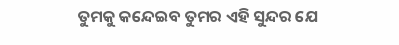ତୁମକୁ କନ୍ଦେଇବ ତୁମର ଏହି ସୁନ୍ଦର ଯେ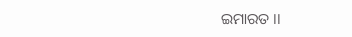ଇମାରତ ।।